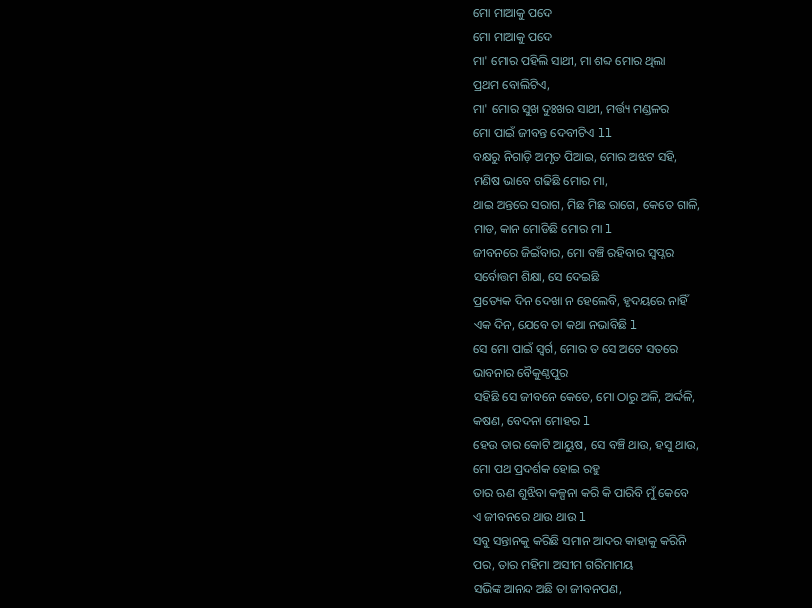ମୋ ମାଆକୁ ପଦେ
ମୋ ମାଆକୁ ପଦେ
ମା' ମୋର ପହିଲି ସାଥୀ, ମା ଶବ୍ଦ ମୋର ଥିଲା
ପ୍ରଥମ ବୋଲିଟିଏ,
ମା' ମୋର ସୁଖ ଦୁଃଖର ସାଥୀ, ମର୍ତ୍ତ୍ୟ ମଣ୍ଡଳର
ମୋ ପାଇଁ ଜୀବନ୍ତ ଦେବୀଟିଏ ll
ବକ୍ଷରୁ ନିଗାଡ଼ି ଅମୃତ ପିଆଇ, ମୋର ଅଝଟ ସହି,
ମଣିଷ ଭାବେ ଗଢିଛି ମୋର ମା,
ଥାଇ ଅନ୍ତରେ ସରାଗ, ମିଛ ମିଛ ରାଗେ, କେତେ ଗାଳି,
ମାଡ, କାନ ମୋଡିଛି ମୋର ମା l
ଜୀବନରେ ଜିଇଁବାର, ମୋ ବଞ୍ଚି ରହିବାର ସ୍ୱପ୍ନର
ସର୍ବୋତ୍ତମ ଶିକ୍ଷା, ସେ ଦେଇଛି
ପ୍ରତ୍ୟେକ ଦିନ ଦେଖା ନ ହେଲେବି, ହୃଦୟରେ ନାହିଁ
ଏକ ଦିନ, ଯେବେ ତା କଥା ନଭାବିଛି l
ସେ ମୋ ପାଇଁ ସ୍ବର୍ଗ, ମୋର ତ ସେ ଅଟେ ସତରେ
ଭାବନାର ବୈକୁଣ୍ଠପୁର
ସହିଛି ସେ ଜୀବନେ କେତେ, ମୋ ଠାରୁ ଅଳି, ଅର୍ଦ୍ଦଳି,
କଷଣ, ବେଦନା ମୋହର l
ହେଉ ତାର କୋଟି ଆୟୁଷ, ସେ ବଞ୍ଚି ଥାଉ, ହସୁ ଥାଉ,
ମୋ ପଥ ପ୍ରଦର୍ଶକ ହୋଇ ରହୁ
ତାର ଋଣ ଶୁଝିବା କଳ୍ପନା କରି କି ପାରିବି ମୁଁ କେବେ
ଏ ଜୀବନରେ ଥାଉ ଥାଉ l
ସବୁ ସନ୍ତାନକୁ କରିଛି ସମାନ ଆଦର କାହାକୁ କରିନି
ପର, ତାର ମହିମା ଅସୀମ ଗରିମାମୟ
ସଭିଙ୍କ ଆନନ୍ଦ ଅଛି ତା ଜୀବନପଣ,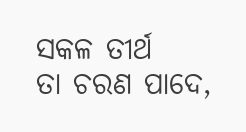ସକଳ ତୀର୍ଥ
ତା ଚରଣ ପାଦେ,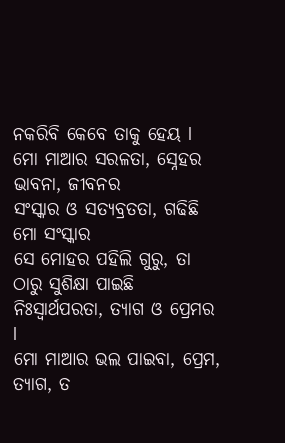ନକରିବି କେବେ ତାକୁ ହେୟ l
ମୋ ମାଆର ସରଳତା, ସ୍ନେହର ଭାବନା, ଜୀବନର
ସଂସ୍କାର ଓ ସତ୍ୟବ୍ରତତା, ଗଢିଛି ମୋ ସଂସ୍କାର
ସେ ମୋହର ପହିଲି ଗୁରୁ, ତା ଠାରୁ ସୁଶିକ୍ଷା ପାଇଛି
ନିଃସ୍ୱାର୍ଥପରତା, ତ୍ୟାଗ ଓ ପ୍ରେମର l
ମୋ ମାଆର ଭଲ ପାଇବା, ପ୍ରେମ, ତ୍ୟାଗ, ତ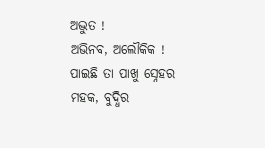ଅଦ୍ଭୁତ !
ଅଭିନବ, ଅଲୌକିକ !
ପାଇଛି ତା ପାଖୁ ସ୍ନେହର ମହକ, ବୁଦ୍ଧିର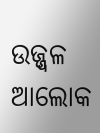ଉଜ୍ଜ୍ୱଳ ଆଲୋକ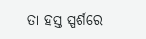ତା ହସ୍ତ ସ୍ପର୍ଶରେ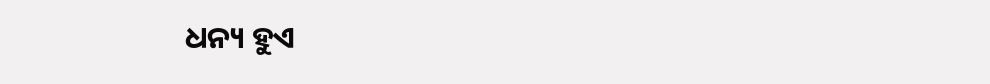ଧନ୍ୟ ହୁଏ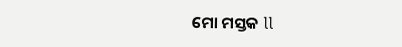ମୋ ମସ୍ତକ ll